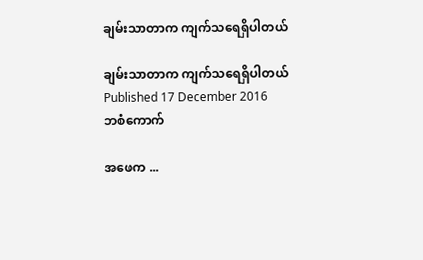ချမ်းသာတာက ကျက်သရေရှိပါတယ်

ချမ်းသာတာက ကျက်သရေရှိပါတယ်
Published 17 December 2016
ဘစံကောက်

အဖေက ...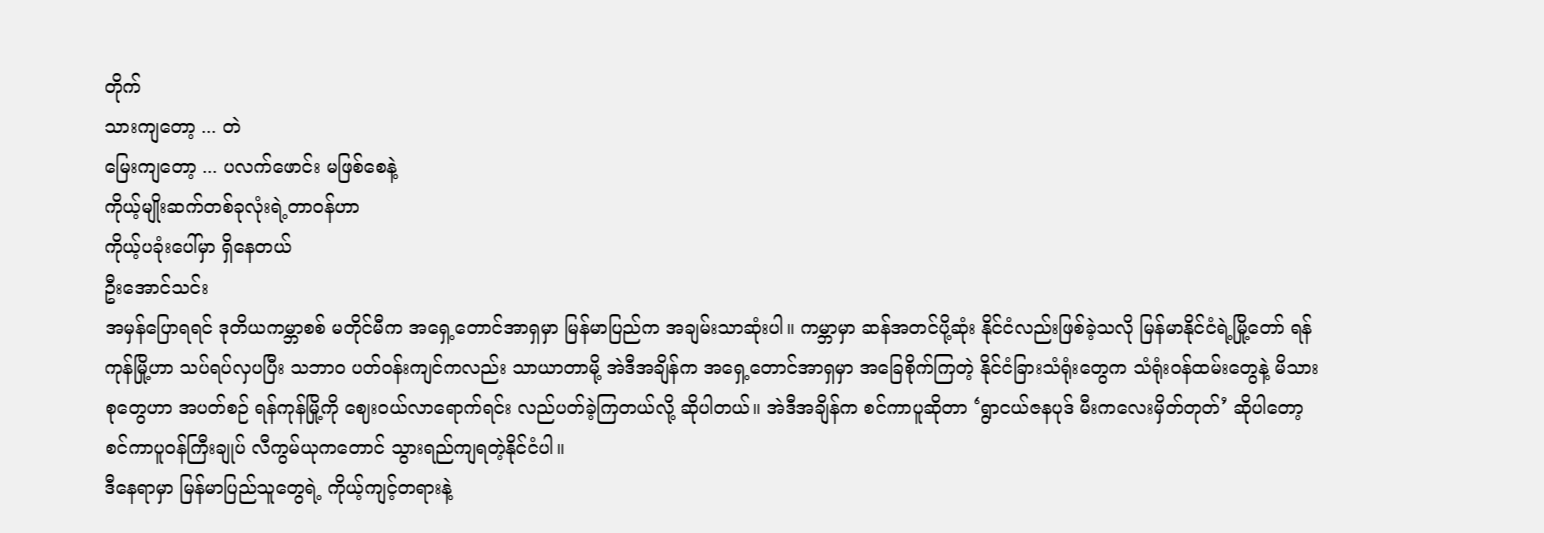တိုက်
သားကျတော့ ... တဲ
မြေးကျတော့ ... ပလက်ဖောင်း မဖြစ်စေနဲ့
ကိုယ့်မျိုးဆက်တစ်ခုလုံးရဲ့တာဝန်ဟာ
ကိုယ့်ပခုံးပေါ်မှာ ရှိနေတယ်
ဦးအောင်သင်း
အမှန်ပြောရရင် ဒုတိယကမ္ဘာစစ် မတိုင်မီက အရှေ့တောင်အာရှမှာ မြန်မာပြည်က အချမ်းသာဆုံးပါ။ ကမ္ဘာမှာ ဆန်အတင်ပို့ဆုံး နိုင်ငံလည်းဖြစ်ခဲ့သလို မြန်မာနိုင်ငံရဲ့မြို့တော် ရန်ကုန်မြို့ဟာ သပ်ရပ်လှပပြီး သဘာ၀ ပတ်ဝန်းကျင်ကလည်း သာယာတာမို့ အဲဒီအချိန်က အရှေ့တောင်အာရှမှာ အခြေစိုက်ကြတဲ့ နိုင်ငံခြားသံရုံးတွေက သံရုံးဝန်ထမ်းတွေနဲ့ မိသားစုတွေဟာ အပတ်စဉ် ရန်ကုန်မြို့ကို ဈေးဝယ်လာရောက်ရင်း လည်ပတ်ခဲ့ကြတယ်လို့ ဆိုပါတယ်။ အဲဒီအချိန်က စင်ကာပူဆိုတာ ‘ရွာငယ်ဇနပုဒ် မီးကလေးမှိတ်တုတ်’ ဆိုပါတော့ စင်ကာပူဝန်ကြီးချုပ် လီကွမ်ယုကတောင် သွားရည်ကျရတဲ့နိုင်ငံပါ။
ဒီနေရာမှာ မြန်မာပြည်သူတွေရဲ့ ကိုယ့်ကျင့်တရားနဲ့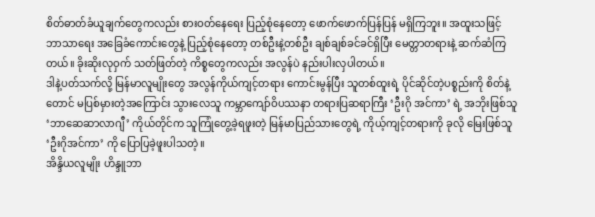စိတ်ဓာတ်ခံယူချက်တွေကလည်း စားဝတ်နေရေး ပြည့်စုံနေတော့ ဖောက်ဖောက်ပြန်ပြန် မရှိကြဘူး။ အထူးသဖြင့် ဘာသာရေး အခြေခံကောင်းတွေနဲ့ ပြည့်စုံနေတော့ တစ်ဦးနဲ့တစ်ဦး ချစ်ချစ်ခင်ခင်ရှိပြီး မေတ္တာတရားနဲ့ ဆက်ဆံကြတယ်။ ခိုးဆိုးလုဝှက် သတ်ဖြတ်တဲ့ ကိစ္စတွေကလည်း အလွန်ပဲ နည်းပါးလှပါတယ်။
ဒါနဲ့ပတ်သက်လို့ မြန်မာလူမျိုးတွေ အလွန်ကိုယ်ကျင့်တရား ကောင်းမွန်ပြီး သူတစ်ထူးရဲ့ ပိုင်ဆိုင်တဲ့ပစ္စည်းကို စိတ်နဲ့တောင် မပြစ်မှားတဲ့အကြောင်း သွားလေသူ ကမ္ဘာကျော်ဝိပဿနာ တရားပြဆရာကြီး ‘ဦးဂို အင်ကာ’ ရဲ့ အဘိုးဖြစ်သူ ‘ဘာဆေဆာလာဂျီ’ ကိုယ်တိုင်က သူကြုံတွေ့ခဲ့ရဖူးတဲ့ မြန်မာပြည်သားတွေရဲ့ ကိုယ့်ကျင့်တရားကို ခုလို မြေးဖြစ်သူ ‘ဦးဂိုအင်ကာ’ ကို ပြောပြခဲ့ဖူးပါသတဲ့။
အိန္ဒိယလူမျိုး ဟိန္ဒူဘာ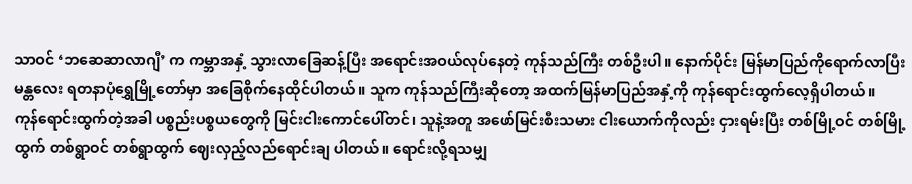သာဝင် ‘ဘဆေဆာလာဂျီ’ က ကမ္ဘာအနှံ့ သွားလာခြေဆန့်ပြီး အရောင်းအဝယ်လုပ်နေတဲ့ ကုန်သည်ကြီး တစ်ဦးပါ။ နောက်ပိုင်း မြန်မာပြည်ကိုရောက်လာပြီး မန္တလေး ရတနာပုံရွှေမြို့တော်မှာ အခြေစိုက်နေထိုင်ပါတယ်။ သူက ကုန်သည်ကြီးဆိုတော့ အထက်မြန်မာပြည်အနှံ့ကို ကုန်ရောင်းထွက်လေ့ရှိပါတယ်။
ကုန်ရောင်းထွက်တဲ့အခါ ပစ္စည်းပစ္စယတွေကို မြင်းငါးကောင်ပေါ်တင်၊ သူနဲ့အတူ အဖော်မြင်းစီးသမား ငါးယောက်ကိုလည်း ငှားရမ်းပြီး တစ်မြို့ဝင် တစ်မြို့ထွက် တစ်ရွာဝင် တစ်ရွာထွက် ဈေးလှည့်လည်ရောင်းချ ပါတယ်။ ရောင်းလို့ရသမျှ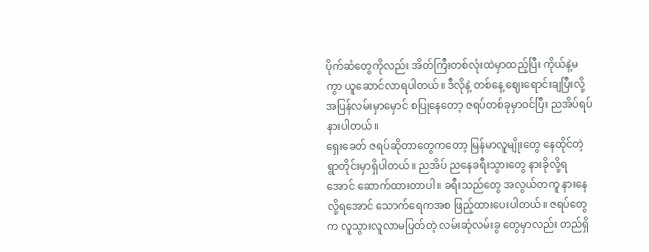ပိုက်ဆံတွေကိုလည်း အိတ်ကြီးတစ်လုံးထဲမှာထည့်ပြီး ကိုယ်နဲ့မကွာ ယူဆောင်လာရပါတယ်။ ဒီလိုနဲ့ တစ်နေ့ ဈေးရောင်းချပြီးလို့ အပြန်လမ်းမှာမှောင် စပြုနေတော့ ဇရပ်တစ်ခုမှာဝင်ပြီး ညအိပ်ရပ်နားပါတယ်။
ရှေးခေတ် ဇရပ်ဆိုတာတွေကတော့ မြန်မာလူမျိုးတွေ နေထိုင်တဲ့ ရွာတိုင်းမှာရှိပါတယ်။ ညအိပ် ညနေခရီးသွားတွေ နားခိုလို့ရအောင် ဆောက်ထားတာပါ။ ခရီးသည်တွေ အလွယ်တကူ နားနေလို့ရအောင် သောက်ရေကအစ ဖြည့်ထားပေးပါတယ်။ ဇရပ်တွေက လူသွားလူလာမပြတ်တဲ့ လမ်းဆုံလမ်းခွ တွေမှာလည်း တည်ရှိ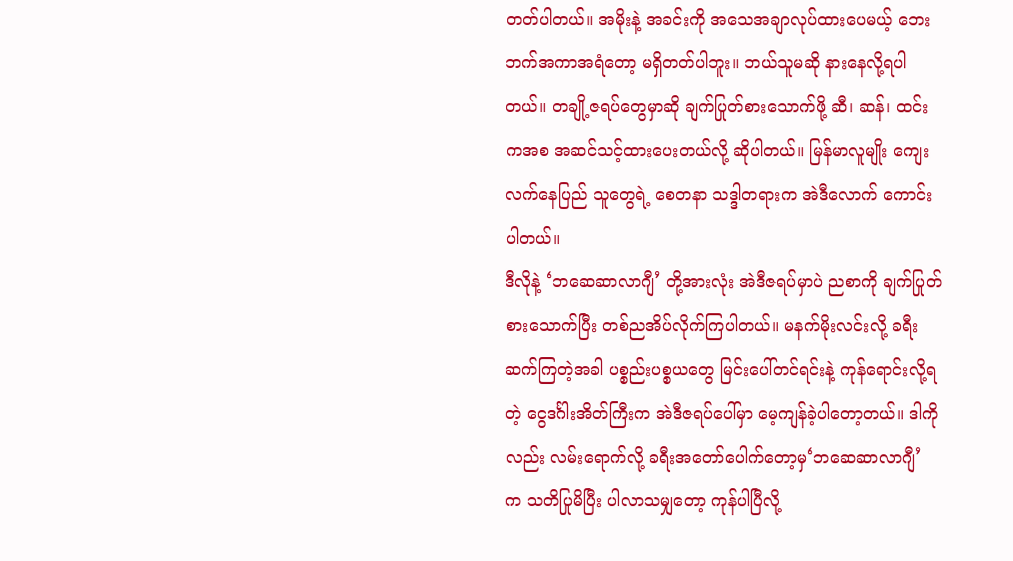တတ်ပါတယ်။ အမိုးနဲ့ အခင်းကို အသေအချာလုပ်ထားပေမယ့် ဘေးဘက်အကာအရံတော့ မရှိတတ်ပါဘူး။ ဘယ်သူမဆို နားနေလို့ရပါတယ်။ တချို့ဇရပ်တွေမှာဆို ချက်ပြုတ်စားသောက်ဖို့ ဆီ၊ ဆန်၊ ထင်းကအစ အဆင်သင့်ထားပေးတယ်လို့ ဆိုပါတယ်။ မြန်မာလူမျိုး ကျေးလက်နေပြည် သူတွေရဲ့ စေတနာ သဒ္ဒါတရားက အဲဒီလောက် ကောင်းပါတယ်။
ဒီလိုနဲ့ ‘ဘဆေဆာလာဂျီ’ တို့အားလုံး အဲဒီဇရပ်မှာပဲ ညစာကို ချက်ပြုတ်စားသောက်ပြီး တစ်ညအိပ်လိုက်ကြပါတယ်။ မနက်မိုးလင်းလို့ ခရီးဆက်ကြတဲ့အခါ ပစ္စည်းပစ္စယတွေ မြင်းပေါ်တင်ရင်းနဲ့ ကုန်ရောင်းလို့ရတဲ့ ငွေဒင်္ဂါးအိတ်ကြီးက အဲဒီဇရပ်ပေါ်မှာ မေ့ကျန်ခဲ့ပါတော့တယ်။ ဒါကိုလည်း လမ်းရောက်လို့ ခရီးအတော်ပေါက်တော့မှ‘ဘဆေဆာလာဂျီ’ က သတိပြုမိပြီး ပါလာသမျှတော့ ကုန်ပါပြီလို့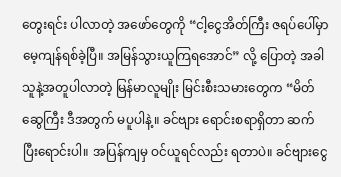တွေးရင်း ပါလာတဲ့ အဖော်တွေကို “ငါ့ငွေအိတ်ကြီး ဇရပ်ပေါ်မှာ မေ့ကျန်ရစ်ခဲ့ပြီ။ အမြန်သွားယူကြရအောင်” လို့ ပြောတဲ့ အခါ သူနဲ့အတူပါလာတဲ့ မြန်မာလူမျိုး မြင်းစီးသမားတွေက “မိတ်ဆွေကြီး ဒီအတွက် မပူပါနဲ့။ ခင်ဗျား ရောင်းစရာရှိတာ ဆက်ပြီးရောင်းပါ။ အပြန်ကျမှ ဝင်ယူရင်လည်း ရတာပဲ။ ခင်ဗျားငွေ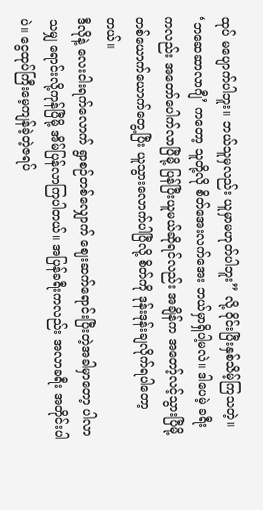ထုပ် မပျောက်ပါဘူး။ ဘယ်သူမှလည်း ယူမှာမဟုတ်ပါဘူး” လို့ ဝိုင်းပြီးနှစ်သိမ့်ကြသတဲ့။ ‘ဘဆေဆာလာဂျီ’ ကတော့ သူတို့လို စိတ်အေးလက်အေး ဘယ်မှာရှိပါ့မလဲ။ ဒါပေမဲ့ ခရီးကလည်း အတော်ပေါက်လာပြီမို့ ပြန်ပြီးယူမယ်ဆိုရင်လည်း အချိန်က အတော့်လင့်သွားပြီမို့ တစ်ယောက်ယောက်တွေ့ပြီး ယူသွားလောက်ပါပြီလို့ စိတ်ကို ဒုန်းဒုန်းချလိုက်ရပါတော့တယ်။
ဒီလိုနဲ့ လေးငါးရက်လောက် ရွာစဉ်တစ်လျှောက် ဈေးဆက်ရောင်းပြီးတဲ့အခါမှာတော့ ပါလာသမျှ ရောင်းလို့ကုန်ပြီမို့ အိမ်ပြန်လာကြပါတယ်။ အပြန်ခရီးကလည်း အလာခရီး အတိုင်းပါပဲ။ ငွေထုပ်ကြီးမေ့ကျန်ခဲ့တဲ့ဇရပ်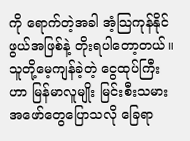ကို ရောက်တဲ့အခါ အံ့သြကုန်နိုင်ဖွယ်အဖြစ်နဲ့ တိုးရပါတော့တယ်။
သူတို့မေ့ကျန်ခဲ့တဲ့ ငွေထုပ်ကြီးဟာ မြန်မာလူမျိုး မြင်းစီးသမားအဖော်တွေပြောသလို ခြေရာ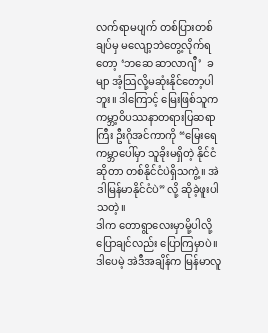လက်ရာမပျက် တစ်ပြားတစ်ချပ်မှ မလျော့ဘဲတွေ့လိုက်ရတော့ ‘ဘဆေ ဆာလာဂျီ’  ခမျာ အံ့သြလို့မဆုံးနိုင်တော့ပါဘူး။ ဒါကြောင့် မြေးဖြစ်သူက ကမ္ဘာ့ဝိပဿနာတရားပြဆရာကြီး ဦးဂိုအင်ကာကို “မြေးရေ ကမ္ဘာပေါ်မှာ သူခိုးမရှိတဲ့ နိုင်ငံဆိုတာ တစ်နိုင်ငံပဲရှိသကွဲ့။ အဲဒါမြန်မာနိုင်ငံပဲ” လို့ ဆိုခဲ့ဖူးပါသတဲ့။
ဒါက တောရွာလေးမှာမို့ပါလို့ ပြောချင်လည်း ပြောကြမှာပဲ။ ဒါပေမဲ့ အဲဒီအချိန်က မြန်မာလူ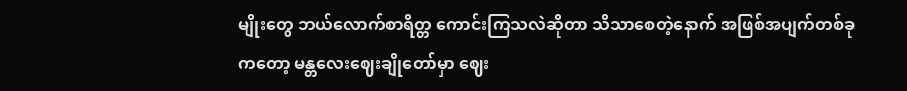မျိုးတွေ ဘယ်လောက်စာရိတ္တ ကောင်းကြသလဲဆိုတာ သိသာစေတဲ့နောက် အဖြစ်အပျက်တစ်ခုကတော့ မန္တလေးဈေးချိုတော်မှာ ဈေး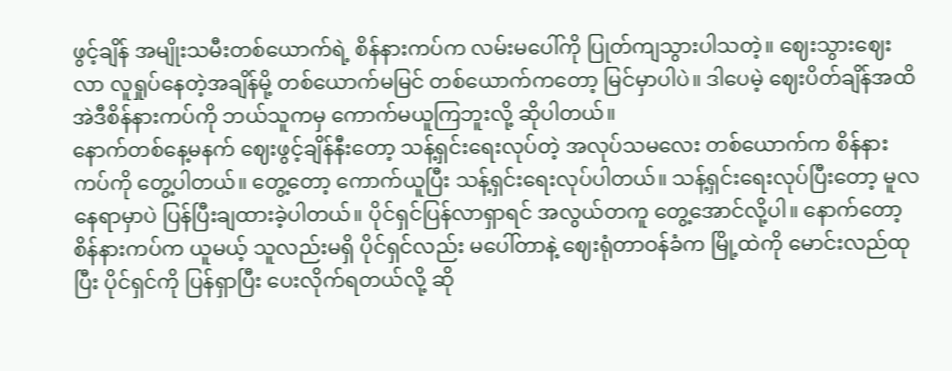ဖွင့်ချိန် အမျိုးသမီးတစ်ယောက်ရဲ့ စိန်နားကပ်က လမ်းမပေါ်ကို ပြုတ်ကျသွားပါသတဲ့။ ဈေးသွားဈေးလာ လူရှုပ်နေတဲ့အချိန်မို့ တစ်ယောက်မမြင် တစ်ယောက်ကတော့ မြင်မှာပါပဲ။ ဒါပေမဲ့ ဈေးပိတ်ချိန်အထိ အဲဒီစိန်နားကပ်ကို ဘယ်သူကမှ ကောက်မယူကြဘူးလို့ ဆိုပါတယ်။
နောက်တစ်နေ့မနက် ဈေးဖွင့်ချိန်နီးတော့ သန့်ရှင်းရေးလုပ်တဲ့ အလုပ်သမလေး တစ်ယောက်က စိန်နားကပ်ကို တွေ့ပါတယ်။ တွေ့တော့ ကောက်ယူပြီး သန့်ရှင်းရေးလုပ်ပါတယ်။ သန့်ရှင်းရေးလုပ်ပြီးတော့ မူလနေရာမှာပဲ ပြန်ပြီးချထားခဲ့ပါတယ်။ ပိုင်ရှင်ပြန်လာရှာရင် အလွယ်တကူ တွေ့အောင်လို့ပါ။ နောက်တော့ စိန်နားကပ်က ယူမယ့် သူလည်းမရှိ ပိုင်ရှင်လည်း မပေါ်တာနဲ့ ဈေးရုံတာဝန်ခံက မြို့ထဲကို မောင်းလည်ထုပြီး ပိုင်ရှင်ကို ပြန်ရှာပြီး ပေးလိုက်ရတယ်လို့ ဆို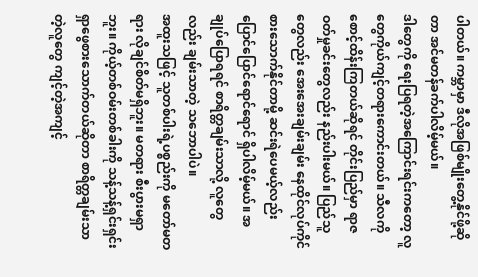ပါတယ်။ ကမ္ဘာမှာ ဒီလိုအဖြစ်မျိုးတွေ့နိုင်ဖို့ဆိုတာ အင်မတန်ခက်ပါလိမ့်မယ်။
ဒါတွေကို ရေးပြရတဲ့အကြောင်းရင်းကတော့ လူတွေကိုယ်ကျင့်တရားကောင်းတယ်။ သီလကို စောင့်ထိန်းကြတယ်ဆိုရင် တိုင်းပြည်မှာ ရာဇဝတ်မှုခင်းတွေလည်း နည်းပါးမယ်။ ပြည်သူတွေလည်း အေးအေးချမ်းချမ်း နေထိုင်လုပ်ကိုင် စားသောက်နိုင်တာမို့ ဆင်းရဲပေမယ့်လည်း ပြောင်ပြောင်ရောင်ရောင် ရှိပါလိမ့်မယ်။ အချုပ်ပြောရရင် စာရိတ္တချမ်းသာလို့ လူတွေလည်း ချမ်းသာတဲ့ သဘောပါပဲ။
အထူးသဖြင့် သူတစ်ပါးရဲ့ပစ္စည်းကို မတော်မတရား လိုချင်စိတ်မရှိဘူး။ မတရား စီးပွားမရှာဘူး။ ကိုယ့်တစ်ဝမ်းတစ်ခါးကို သန့်သန့်ရှင်းရှင်း ရှာဖွေစားသောက်တယ်ဆိုတာ စာရိတ္တချမ်းသာတဲ့လူတွေ ကျင့်တဲ့အကျင့်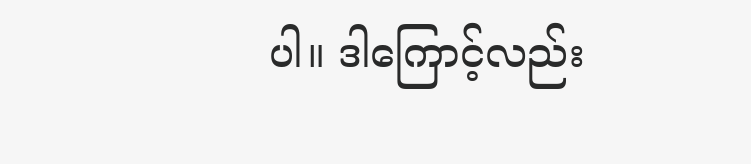ပါ။ ဒါကြောင့်လည်း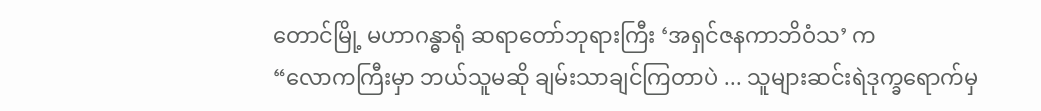တောင်မြို့ မဟာဂန္ဓာရုံ ဆရာတော်ဘုရားကြီး ‘အရှင်ဇနကာဘိဝံသ’ က
“လောကကြီးမှာ ဘယ်သူမဆို ချမ်းသာချင်ကြတာပဲ ... သူများဆင်းရဲဒုက္ခရောက်မှ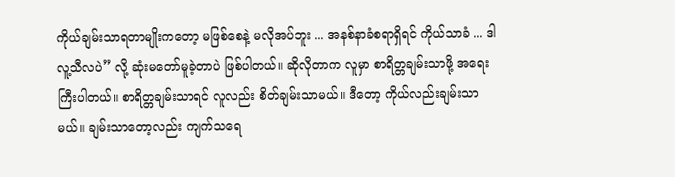ကိုယ်ချမ်းသာရတာမျိုးကတော့ မဖြစ်စေနဲ့ မလိုအပ်ဘူး ... အနစ်နာခံစရာရှိရင် ကိုယ်သာခံ ... ဒါလူ့သီလပဲ” လို့ ဆုံးမတော်မူခဲ့တာပဲ ဖြစ်ပါတယ်။ ဆိုလိုတာက လူမှာ စာရိတ္တချမ်းသာဖို့ အရေးကြီးပါတယ်။ စာရိတ္တချမ်းသာရင် လူလည်း စိတ်ချမ်းသာမယ်။ ဒီတော့ ကိုယ်လည်းချမ်းသာမယ်။ ချမ်းသာတော့လည်း ကျက်သရေ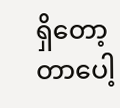ရှိတော့တာပေါ့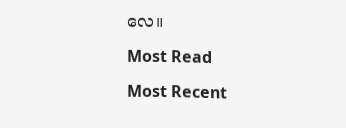လေ။

Most Read

Most Recent